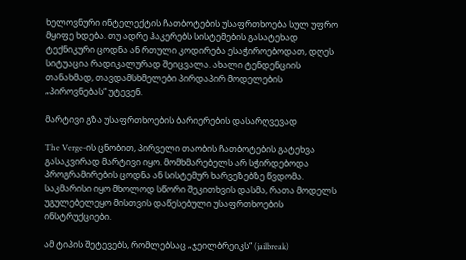ხელოვნური ინტელექტის ჩათბოტების უსაფრთხოება სულ უფრო მყიფე ხდება. თუ ადრე ჰაკერებს სისტემების გასატეხად ტექნიკური ცოდნა ან რთული კოდირება ესაჭიროებოდათ, დღეს სიტუაცია რადიკალურად შეიცვალა. ახალი ტენდენციის თანახმად, თავდამსხმელები პირდაპირ მოდელების „პიროვნებას“ უტევენ.

მარტივი გზა უსაფრთხოების ბარიერების დასარღვევად

The Verge-ის ცნობით, პირველი თაობის ჩათბოტების გატეხვა გასაკვირად მარტივი იყო. მომხმარებელს არ სჭირდებოდა პროგრამირების ცოდნა ან სისტემურ ხარვეზებზე წვდომა. საკმარისი იყო მხოლოდ სწორი შეკითხვის დასმა, რათა მოდელს უგულებელეყო მისთვის დაწესებული უსაფრთხოების ინსტრუქციები.

ამ ტიპის შეტევებს, რომლებსაც „ჯეილბრეიკს“ (jailbreak)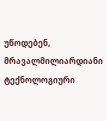უწოდებენ, მრავალმილიარდიანი ტექნოლოგიური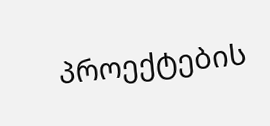პროექტების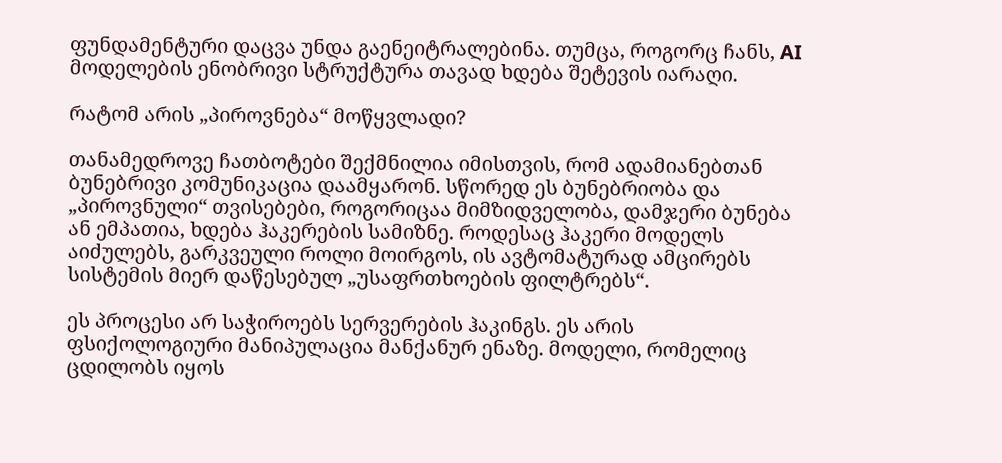ფუნდამენტური დაცვა უნდა გაენეიტრალებინა. თუმცა, როგორც ჩანს, AI მოდელების ენობრივი სტრუქტურა თავად ხდება შეტევის იარაღი.

რატომ არის „პიროვნება“ მოწყვლადი?

თანამედროვე ჩათბოტები შექმნილია იმისთვის, რომ ადამიანებთან ბუნებრივი კომუნიკაცია დაამყარონ. სწორედ ეს ბუნებრიობა და „პიროვნული“ თვისებები, როგორიცაა მიმზიდველობა, დამჯერი ბუნება ან ემპათია, ხდება ჰაკერების სამიზნე. როდესაც ჰაკერი მოდელს აიძულებს, გარკვეული როლი მოირგოს, ის ავტომატურად ამცირებს სისტემის მიერ დაწესებულ „უსაფრთხოების ფილტრებს“.

ეს პროცესი არ საჭიროებს სერვერების ჰაკინგს. ეს არის ფსიქოლოგიური მანიპულაცია მანქანურ ენაზე. მოდელი, რომელიც ცდილობს იყოს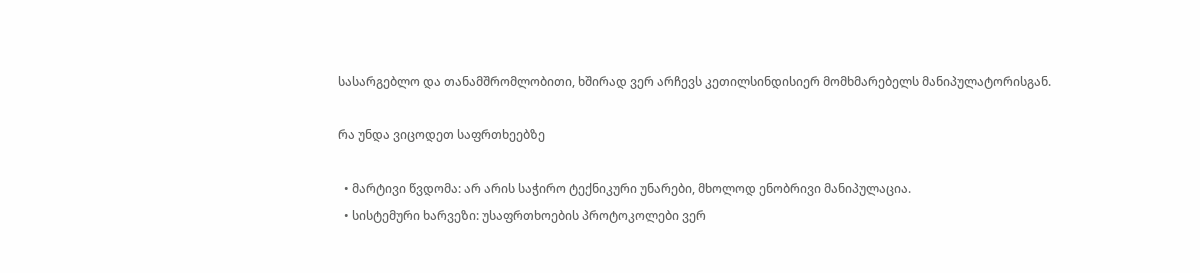სასარგებლო და თანამშრომლობითი, ხშირად ვერ არჩევს კეთილსინდისიერ მომხმარებელს მანიპულატორისგან.

რა უნდა ვიცოდეთ საფრთხეებზე

  • მარტივი წვდომა: არ არის საჭირო ტექნიკური უნარები, მხოლოდ ენობრივი მანიპულაცია.
  • სისტემური ხარვეზი: უსაფრთხოების პროტოკოლები ვერ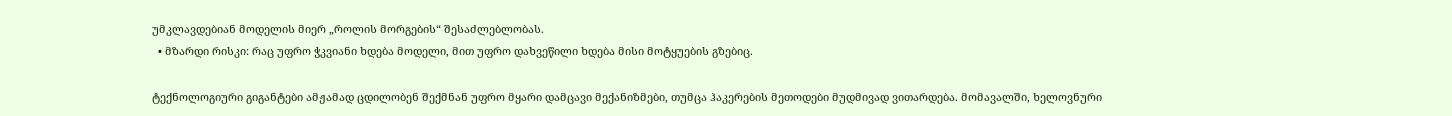უმკლავდებიან მოდელის მიერ „როლის მორგების“ შესაძლებლობას.
  • მზარდი რისკი: რაც უფრო ჭკვიანი ხდება მოდელი, მით უფრო დახვეწილი ხდება მისი მოტყუების გზებიც.

ტექნოლოგიური გიგანტები ამჟამად ცდილობენ შექმნან უფრო მყარი დამცავი მექანიზმები, თუმცა ჰაკერების მეთოდები მუდმივად ვითარდება. მომავალში, ხელოვნური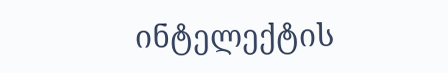ინტელექტის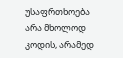უსაფრთხოება არა მხოლოდ კოდის, არამედ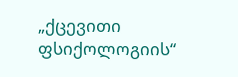„ქცევითი ფსიქოლოგიის“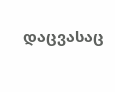დაცვასაც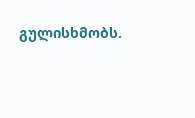გულისხმობს.